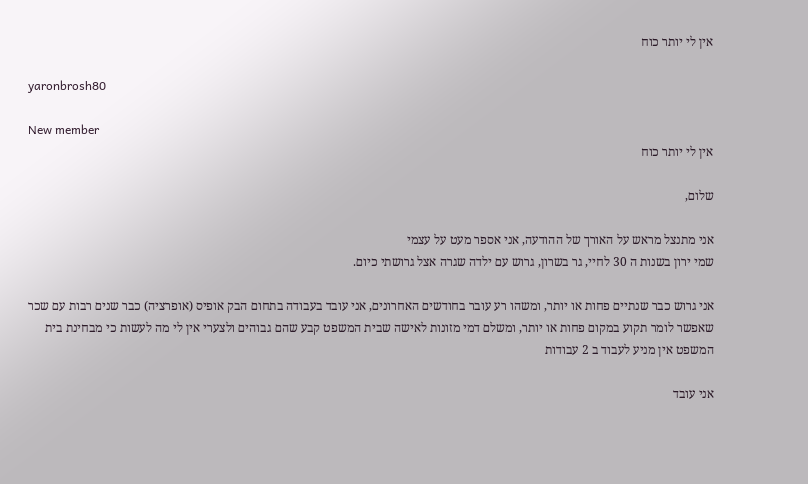אין לי יותר כוח

yaronbrosh80

New member
אין לי יותר כוח

שלום,

אני מתנצל מראש על האורך של ההודעה, אני אספר מעט על עצמי
שמי ירון בשנות ה 30 לחיי, גר בשרון, גרוש עם ילדה שגרה אצל גרושתי כיום.

אני גרוש כבר שנתיים פחות או יותר, ומשהו רע עובר בחודשים האחרונים, אני עובד בעבודה בתחום הבק אופיס (אופרציה) כבר שנים רבות עם שכר שאפשר לומר תקוע במקום פחות או יותר, ומשלם דמי מזונות לאישה שבית המשפט קבע שהם גבוהים ולצערי אין לי מה לעשות כי מבחינת בית המשפט אין מניע לעבוד ב 2 עבודות

אני עובד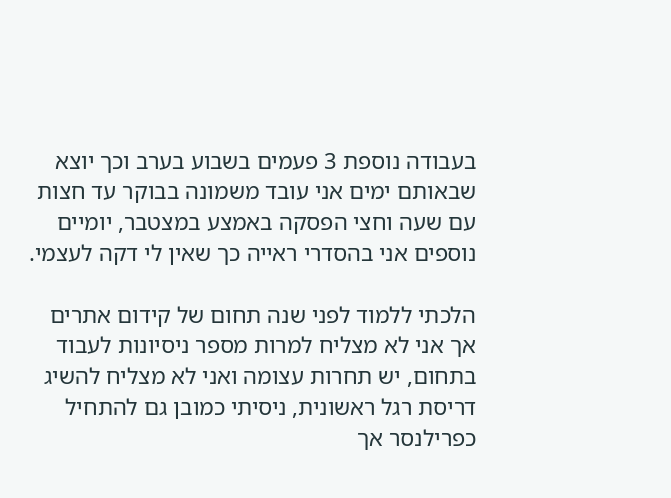בעבודה נוספת 3 פעמים בשבוע בערב וכך יוצא שבאותם ימים אני עובד משמונה בבוקר עד חצות עם שעה וחצי הפסקה באמצע במצטבר, יומיים נוספים אני בהסדרי ראייה כך שאין לי דקה לעצמי.

הלכתי ללמוד לפני שנה תחום של קידום אתרים אך אני לא מצליח למרות מספר ניסיונות לעבוד בתחום, יש תחרות עצומה ואני לא מצליח להשיג דריסת רגל ראשונית, ניסיתי כמובן גם להתחיל כפרילנסר אך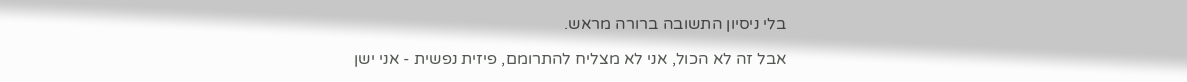בלי ניסיון התשובה ברורה מראש.

אבל זה לא הכול, אני לא מצליח להתרומם, פיזית נפשית - אני ישן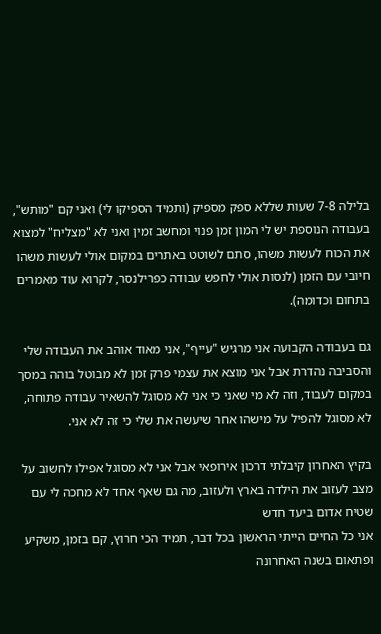בלילה 7-8 שעות שללא ספק מספיק (ותמיד הספיקו לי) ואני קם "מותש", בעבודה הנוספת יש לי המון זמן פנוי ומחשב זמין ואני לא "מצליח" למצוא את הכוח לעשות משהו, סתם לשוטט באתרים במקום אולי לעשות משהו חיובי עם הזמן (לנסות אולי לחפש עבודה כפרילנסר, לקרוא עוד מאמרים בתחום וכדומה).

גם בעבודה הקבועה אני מרגיש "עייף", אני מאוד אוהב את העבודה שלי והסביבה נהדרת אבל אני מוצא את עצמי פרק זמן לא מבוטל בוהה במסך במקום לעבוד, וזה לא מי שאני כי אני לא מסוגל להשאיר עבודה פתוחה, לא מסוגל להפיל על מישהו אחר שיעשה את שלי כי זה לא אני.

בקיץ האחרון קיבלתי דרכון אירופאי אבל אני לא מסוגל אפילו לחשוב על מצב לעזוב את הילדה בארץ ולעזוב, מה גם שאף אחד לא מחכה לי עם שטיח אדום ביעד חדש
אני כל החיים הייתי הראשון בכל דבר, תמיד הכי חרוץ, קם בזמן, משקיע ופתאום בשנה האחרונה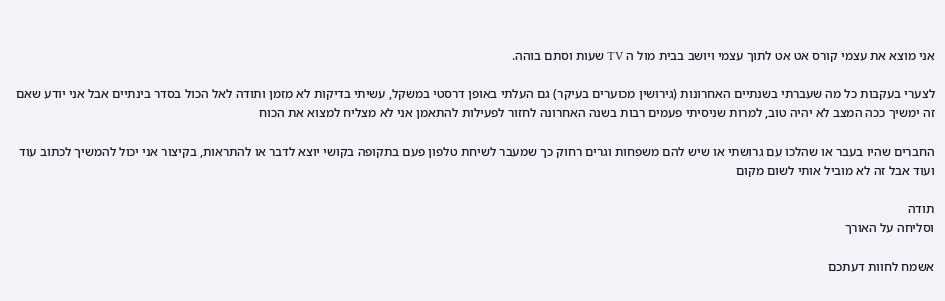אני מוצא את עצמי קורס אט אט לתוך עצמי ויושב בבית מול ה TV שעות וסתם בוהה.

לצערי בעקבות כל מה שעברתי בשנתיים האחרונות (גירושין מכוערים בעיקר) גם העלתי באופן דרסטי במשקל, עשיתי בדיקות לא מזמן ותודה לאל הכול בסדר בינתיים אבל אני יודע שאם זה ימשיך ככה המצב לא יהיה טוב, למרות שניסיתי פעמים רבות בשנה האחרונה לחזור לפעילות להתאמן אני לא מצליח למצוא את הכוח

החברים שהיו בעבר או שהלכו עם גרושתי או שיש להם משפחות וגרים רחוק כך שמעבר לשיחת טלפון פעם בתקופה בקושי יוצא לדבר או להתראות, בקיצור אני יכול להמשיך לכתוב עוד ועוד אבל זה לא מוביל אותי לשום מקום

תודה
וסליחה על האורך

אשמח לחוות דעתכם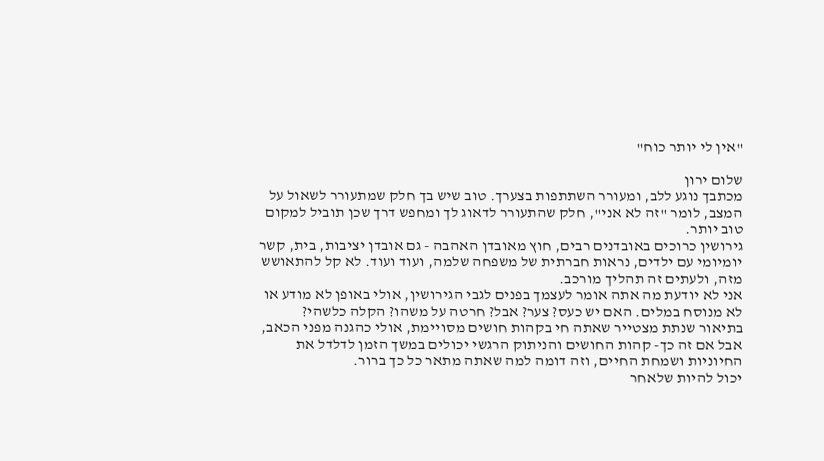"אין לי יותר כוח"

שלום ירון
מכתבך נוגע ללב, ומעורר השתתפות בצערך. טוב שיש בך חלק שמתעורר לשאול על המצב, לומר "זה לא אני", חלק שהתעורר לדאוג לך ומחפש דרך שכן תוביל למקום טוב יותר.
גירושין כרוכים באובדנים רבים, חוץ מאובדן האהבה - גם אובדן יציבות, בית, קשר יומיומי עם ילדים, נראות חברתית של משפחה שלמה, ועוד ועוד. לא קל להתאושש מזה, ולעתים זה תהליך מורכב.
אני לא יודעת מה אתה אומר לעצמך בפנים לגבי הגירושין, אולי באופן לא מודע או לא מנוסח במלים. האם יש כעס? צער? אבל? חרטה על משהו? הקלה כלשהי? בתיאור שנתת מצטייר שאתה חי בקהות חושים מסויימת, אולי כהגנה מפני הכאב, אבל אם זה כך- קהות החושים והניתוק הרגשי יכולים במשך הזמן לדלדל את החיוניות ושמחת החיים, וזה דומה למה שאתה מתאר כל כך ברור.
יכול להיות שלאחר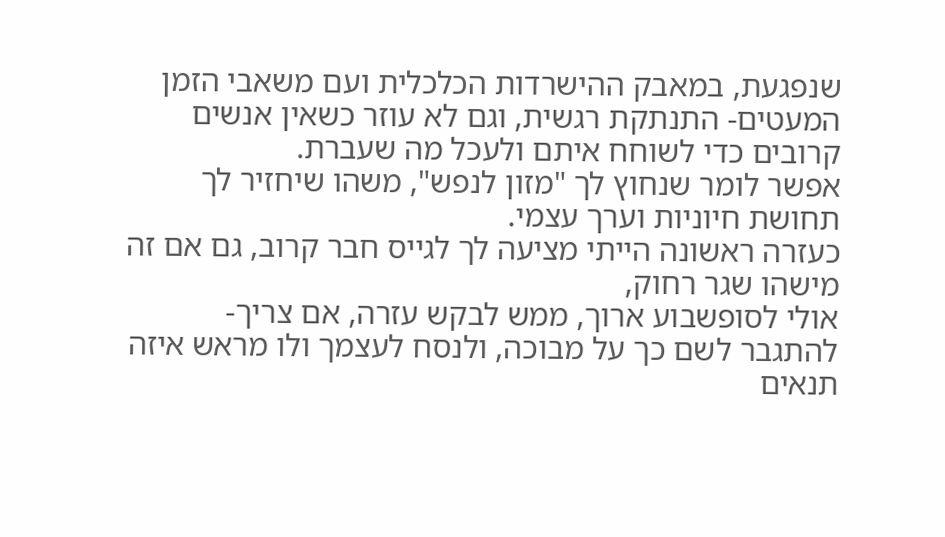שנפגעת, במאבק ההישרדות הכלכלית ועם משאבי הזמן המעטים- התנתקת רגשית, וגם לא עוזר כשאין אנשים קרובים כדי לשוחח איתם ולעכל מה שעברת.
אפשר לומר שנחוץ לך "מזון לנפש", משהו שיחזיר לך תחושת חיוניות וערך עצמי.
כעזרה ראשונה הייתי מציעה לך לגייס חבר קרוב, גם אם זה מישהו שגר רחוק,
אולי לסופשבוע ארוך, ממש לבקש עזרה, אם צריך- להתגבר לשם כך על מבוכה, ולנסח לעצמך ולו מראש איזה תנאים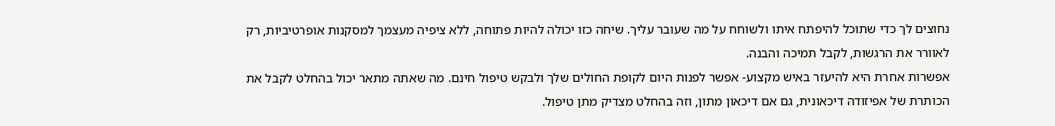נחוצים לך כדי שתוכל להיפתח איתו ולשוחח על מה שעובר עליך. שיחה כזו יכולה להיות פתוחה, ללא ציפיה מעצמך למסקנות אופרטיביות, רק לאוורר את הרגשות, לקבל תמיכה והבנה.
אפשרות אחרת היא להיעזר באיש מקצוע- אפשר לפנות היום לקופת החולים שלך ולבקש טיפול חינם. מה שאתה מתאר יכול בהחלט לקבל את הכותרת של אפיזודה דיכאונית, גם אם דיכאון מתון, וזה בהחלט מצדיק מתן טיפול.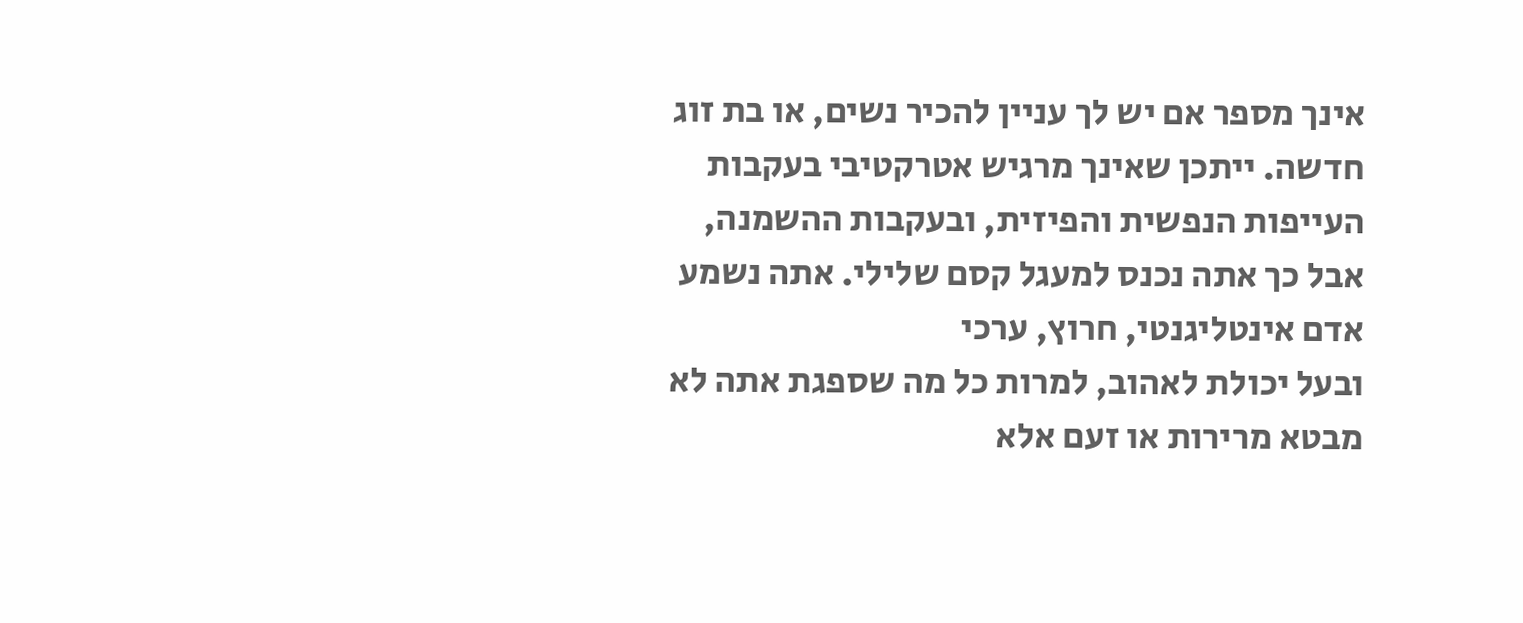אינך מספר אם יש לך עניין להכיר נשים, או בת זוג חדשה. ייתכן שאינך מרגיש אטרקטיבי בעקבות העייפות הנפשית והפיזית, ובעקבות ההשמנה, אבל כך אתה נכנס למעגל קסם שלילי. אתה נשמע אדם אינטליגנטי, חרוץ, ערכי
ובעל יכולת לאהוב, למרות כל מה שספגת אתה לא מבטא מרירות או זעם אלא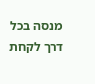מנסה בכל דרך לקחת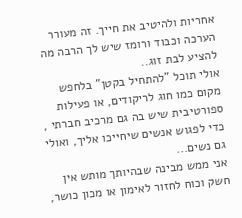אחריות ולהיטיב את חייך. זה מעורר הערכה וכבוד ורומז שיש לך הרבה מה להציע לבת זוג..
אולי תוכל "להתחיל בקטן" בלחפש מקום כמו חוג לריקודים, או פעילות ספורטיבית שיש בה גם מרכיב חברתי , כדי לפגוש אנשים שיחייכו אליך, ואולי גם נשים...
אני ממש מבינה שבהיותך מותש אין חשק וכוח לחזור לאימון או מכון כושר,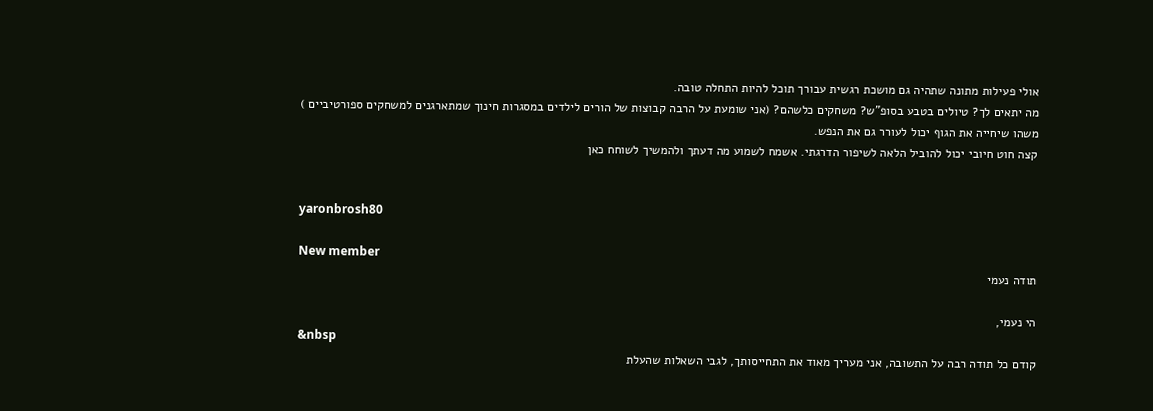אולי פעילות מתונה שתהיה גם מושכת רגשית עבורך תוכל להיות התחלה טובה.
מה יתאים לך? טיולים בטבע בסופ"ש? משחקים כלשהם? (אני שומעת על הרבה קבוצות של הורים לילדים במסגרות חינוך שמתארגנים למשחקים ספורטיביים )
משהו שיחייה את הגוף יכול לעורר גם את הנפש.
קצה חוט חיובי יכול להוביל הלאה לשיפור הדרגתי. אשמח לשמוע מה דעתך ולהמשיך לשוחח כאן


yaronbrosh80

New member
תודה נעמי

הי נעמי,
&nbsp
קודם כל תודה רבה על התשובה, אני מעריך מאוד את התחייסותך, לגבי השאלות שהעלת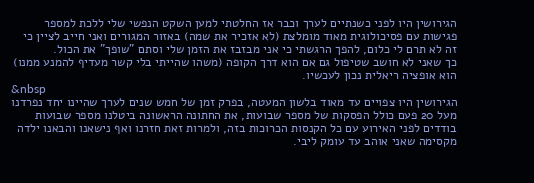הגירושין היו לפני כשנתיים לערך וכבר אז החלטתי למען השקט הנפשי שלי ללכת למספר פגישות עם פסיכולוגית מאוד מומלצת (לא אזכיר את שמה) באזור המגורים ואני חייב לציין כי זה לא תרם לי כלום, להפך הרגשתי כי אני מבזבז את הזמן שלי וסתם "שופך" את הכול.
כך שאני לא חושב שטיפול גם אם הוא דרך הקופה (משהו שהייתי בלי קשר מעדיף להמנע ממנו) הוא אופציה ריאלית נכון לעכשיו.
&nbsp
הגירושין היו צפויים עד מאוד בלשון המעטה, בפרק זמן של חמש שנים לערך שהיינו יחד נפרדנו מעל 20 פעם כולל הפסקות של מספר שבועות, את החתונה הראשונה ביטלנו מספר שבועות בודדים לפני האירוע עם כל הקנסות הכרוכות בזה, ולמרות זאת חזרנו ואף נישאנו והבאנו ילדה מקסימה שאני אוהב עד עומק ליבי.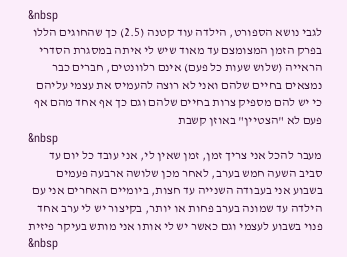&nbsp
לגבי נושא הספורט, הילדה עוד קטנה (2.5) כך שהחוגים הללו בפרק הזמן המצומצם עד מאוד שיש לי איתה במסגרת הסדרי הראייה (שלוש שעות כל פעם) אינם רלוונטים, חברים כבר נמצאים בחיים שלהם ואני לא רוצה להעמיס את עצמי עליהם כי יש להם מספיק צרות בחיים שלהם וגם כך אף אחד מהם אף פעם לא "הצטיין" באוזן קשבת
&nbsp
מעבר להכל אני צריך זמן, זמן שאין לי, אני עובד כל יום עד סביב השעה חמש בערב, לאחר מכן שלושה ארבעה פעמים בשבוע אני בעבודה השנייה עד חצות, ביומיים האחרים אני עם הילדה עד שמונה בערב פחות או יותר, בקיצור יש לי ערב אחד פנוי בשבוע לעצמי וגם כאשר יש לי אותו אני מותש בעיקר פיזית
&nbsp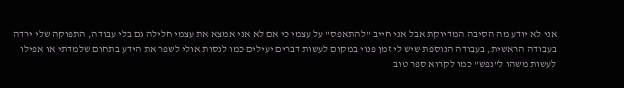אני לא יודע מה הסיבה המדיוקת אבל אני חייב "להתאפס" על עצמי כי אם לא אני אמצא את עצמי חלילה גם בלי עבודה, התפוקה שלי ירדה בעבודה הראשית, בעבודה הנוספת שיש לי זמן פנוי במקום לעשות דברים יעילים כמו לנסות אולי לשפר את הידע בתחום שלמדתי או אפילו לעשות משהו ל"נפש" כמו לקרוא ספר טוב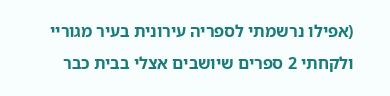(אפילו נרשמתי לספריה עירונית בעיר מגוריי ולקחתי 2 ספרים שיושבים אצלי בבית כבר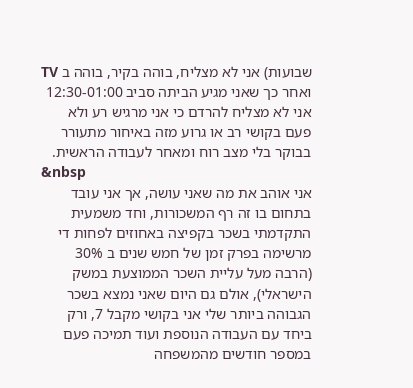שבועות) אני לא מצליח, בוהה בקיר, בוהה ב TV ואחר כך שאני מגיע הביתה סביב 12:30-01:00 אני לא מצליח להרדם כי אני מרגיש רע ולא פעם בקושי רב או גרוע מזה באיחור מתעורר בבוקר בלי מצב רוח ומאחר לעבודה הראשית.
&nbsp
אני אוהב את מה שאני עושה, אך אני עובד בתחום בו זה רף המשכורות, וחד משמעית התקדמתי בשכר בקפיצה באחוזים לפחות די מרשימה בפרק זמן של חמש שנים ב 30% (הרבה מעל עליית השכר הממוצעת במשק הישראלי), אולם גם היום שאני נמצא בשכר הגבוהה ביותר שלי אני בקושי מקבל 7, ורק ביחד עם העבודה הנוספת ועוד תמיכה פעם במספר חודשים מהמשפחה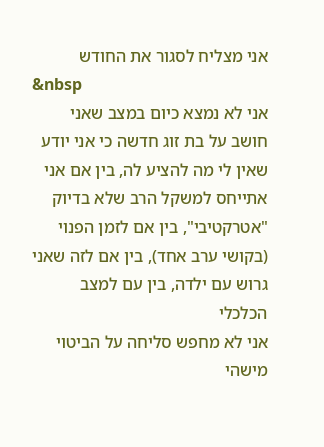אני מצליח לסגור את החודש
&nbsp
אני לא נמצא כיום במצב שאני חושב על בת זוג חדשה כי אני יודע שאין לי מה להציע לה, בין אם אני אתייחס למשקל הרב שלא בדיוק "אטרקטיבי", בין אם לזמן הפנוי (בקושי ערב אחד), בין אם לזה שאני גרוש עם ילדה, בין עם למצב הכלכלי
אני לא מחפש סליחה על הביטוי מישהי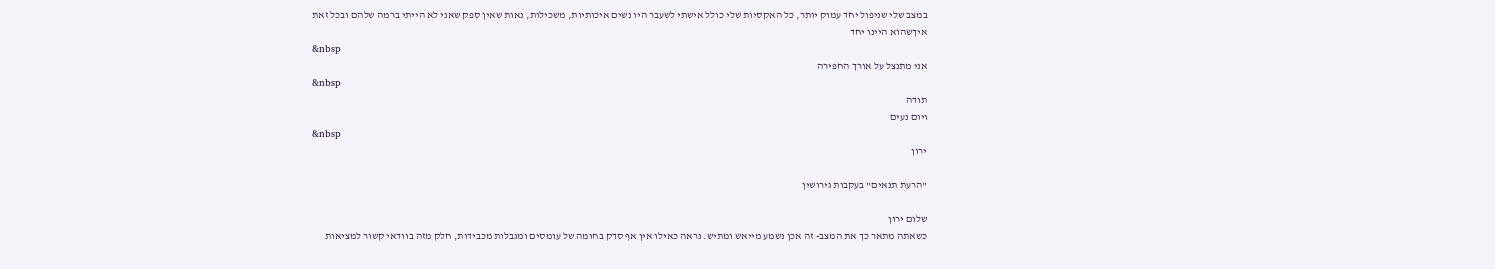במצב שלי שניפול יחד עמוק יותר, כל האקסיות שלי כולל אישתי לשעבר היו נשים איכותיות, משכילות, נאות שאין ספק שאני לא הייתי ברמה שלהם ובכל זאת איךשהוא היינו יחד
&nbsp
אני מתנצל על אורך החפירה
&nbsp
תודה
ויום נעים
&nbsp
ירון

"הרעת תנאים" בעקבות גירושין

שלום ירון
כשאתה מתאר כך את המצב- זה אכן נשמע מייאש ומתיש. נראה כאילו אין אף סדק בחומה של עומסים ומגבלות מכבידות, חלק מזה בוודאי קשור למציאות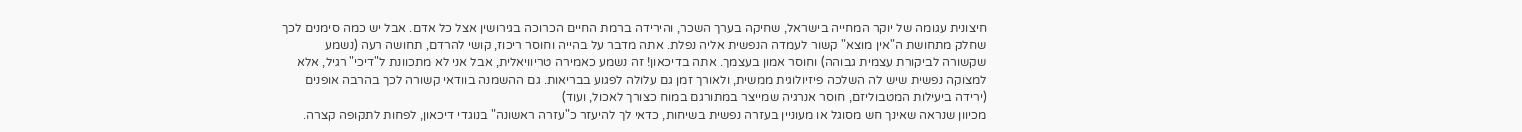חיצונית עגומה של יוקר המחייה בישראל, שחיקה בערך השכר, והירידה ברמת החיים הכרוכה בגירושין אצל כל אדם. אבל יש כמה סימנים לכך שחלק מתחושת ה"אין מוצא" קשור לעמדה הנפשית אליה נפלת. אתה מדבר על בהייה וחוסר ריכוז, קושי להרדם, תחושה רעה (נשמע שקשורה לביקורת עצמית גבוהה) וחוסר אמון בעצמך. אתה בדיכאון! זה נשמע כאמירה טריוויאלית, אבל אני לא מתכוונת ל"דיכי" רגיל, אלא למצוקה נפשית שיש לה השלכה פיזיולוגית ממשית, ולאורך זמן גם עלולה לפגוע בבריאות. גם ההשמנה בוודאי קשורה לכך בהרבה אופנים (ירידה ביעילות המטבוליזם, חוסר אנרגיה שמייצר במתורגם במוח כצורך לאכול, ועוד)
מכיוון שנראה שאינך חש מסוגל או מעוניין בעזרה נפשית בשיחות, כדאי לך להיעזר כ"עזרה ראשונה" בנוגדי דיכאון, לפחות לתקופה קצרה.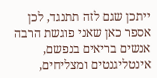ייתכן שגם לזה תתנגד, לכן אספר כאן שאני פוגשת הרבה אנשים בריאים בנפשם, אינטליגנטים ומצליחים,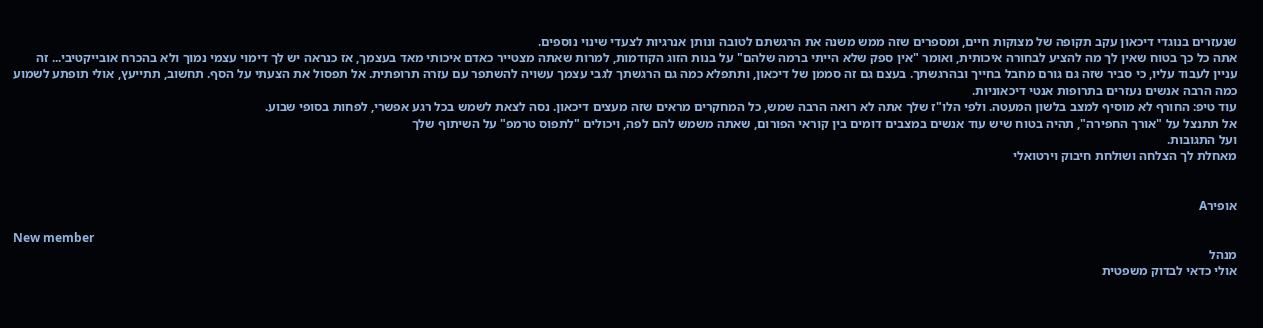שנעזרים בנוגדי דיכאון עקב תקופה של מצוקות חיים, ומספרים שזה ממש משנה את הרגשתם לטובה ונותן אנרגיות לצעדי שינוי נוספים.
אתה כל כך בטוח שאין לך מה להציע לבחורה איכותית, ואומר "אין ספק שלא הייתי ברמה שלהם" על בנות הזוג הקודמות, למרות שאתה מצטייר כאדם איכותי מאד בעצמך, אז כנראה יש לך דימוי עצמי נמוך ולא בהכרח אובייקטיבי... זה עניין לעבוד עליו, כי סביר שזה גם גורם מחבל בחייך ובהרגשתך. בעצם גם זה סממן של דיכאון, ותתפלא כמה גם הרגשתך לגבי עצמך עשויה להשתפר עם עזרה תרופתית. אל תפסול את הצעתי על הסף. תחשוב, תתייעץ, אולי תופתע לשמוע כמה הרבה אנשים נעזרים בתרופות אנטי דיכאוניות.
עוד טיפ: החורף לא מוסיף למצב בלשון המעטה. ולפי הלו"ז שלך אתה לא רואה הרבה שמש, כל המחקרים מראים שזה מעצים דיכאון. נסה לצאת לשמש בכל רגע אפשרי, לפחות בסופי שבוע.
אל תתנצל על "אורך החפירה", תהיה בטוח שיש עוד אנשים במצבים דומים בין קוראי הפורום, שאתה משמש להם לפה, ויכולים "לתפוס טרמפ" על השיתוף שלך
ועל התגובות.
מאחלת לך הצלחה ושולחת חיבוק וירטואלי


אופירA

New member
מנהל
אולי כדאי לבדוק משפטית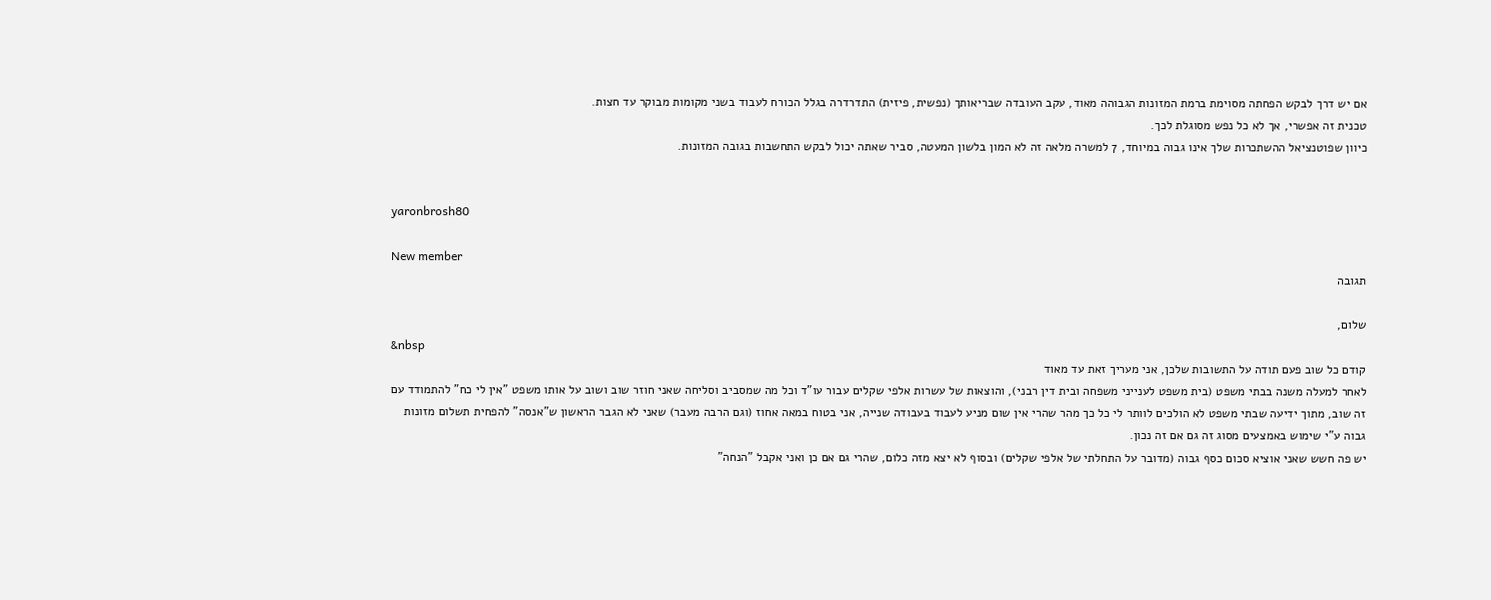אם יש דרך לבקש הפחתה מסוימת ברמת המזונות הגבוהה מאוד, עקב העובדה שבריאותך (נפשית, פיזית) התדרדרה בגלל הכורח לעבוד בשני מקומות מבוקר עד חצות.
טכנית זה אפשרי, אך לא כל נפש מסוגלת לכך.
כיוון שפוטנציאל ההשתכרות שלך אינו גבוה במיוחד, 7 למשרה מלאה זה לא המון בלשון המעטה, סביר שאתה יכול לבקש התחשבות בגובה המזונות.


yaronbrosh80

New member
תגובה

שלום,
&nbsp
קודם כל שוב פעם תודה על התשובות שלכן, אני מעריך זאת עד מאוד
לאחר למעלה משנה בבתי משפט (בית משפט לענייני משפחה ובית דין רבני), והוצאות של עשרות אלפי שקלים עבור עו"ד וכל מה שמסביב וסליחה שאני חוזר שוב ושוב על אותו משפט "אין לי כח" להתמודד עם זה שוב, מתוך ידיעה שבתי משפט לא הולכים לוותר לי כל כך מהר שהרי אין שום מניע לעבוד בעבודה שנייה, אני בטוח במאה אחוז (וגם הרבה מעבר) שאני לא הגבר הראשון ש"אנסה" להפחית תשלום מזונות גבוה ע"י שימוש באמצעים מסוג זה גם אם זה נכון.
יש פה חשש שאני אוציא סכום כסף גבוה (מדובר על התחלתי של אלפי שקלים) ובסוף לא יצא מזה כלום, שהרי גם אם כן ואני אקבל "הנחה"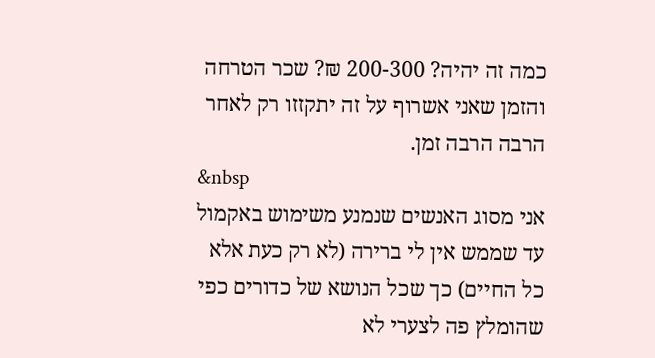כמה זה יהיה? 200-300 ₪? שכר הטרחה והזמן שאני אשרוף על זה יתקזזו רק לאחר הרבה הרבה זמן.
&nbsp
אני מסוג האנשים שנמנע משימוש באקמול עד שממש אין לי ברירה (לא רק כעת אלא כל החיים) כך שכל הנושא של כדורים כפי שהומלץ פה לצערי לא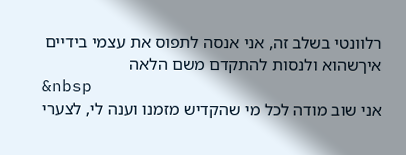רלוונטי בשלב זה, אני אנסה לתפוס את עצמי בידיים איךשהוא ולנסות להתקדם משם הלאה
&nbsp
אני שוב מודה לכל מי שהקדיש מזמנו וענה לי, לצערי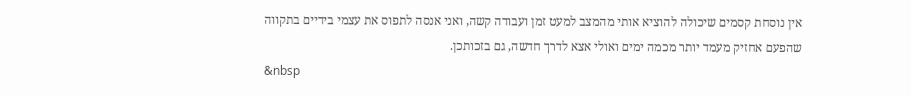אין נוסחת קסמים שיכולה להוציא אותי מהמצב למעט זמן ועבודה קשה, ואני אנסה לתפוס את עצמי בידיים בתקווה שהפעם אחזיק מעמד יותר מכמה ימים ואולי אצא לדרך חדשה, גם בזכותכן.
&nbsp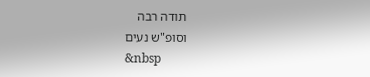תודה רבה
וסופ"ש נעים
&nbsp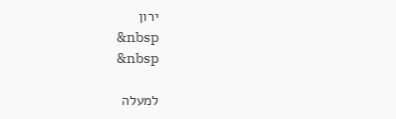ירון
&nbsp
&nbsp

למעלה